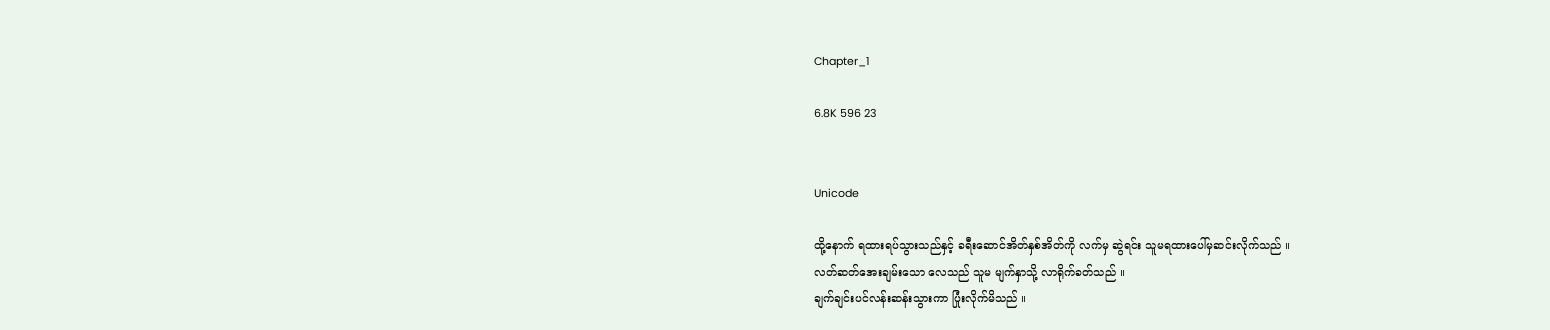Chapter_1

6.8K 596 23


Unicode

ထို့နောက် ရထားရပ်သွားသည်နှင့် ခရီးဆောင်အိတ်နှစ်အိတ်ကို လက်မှ ဆွဲရင်း သူမရထားပေါ်မှဆင်းလိုက်သည် ။
လတ်ဆတ်အေးချမ်းသော လေသည် သူမ မျက်နှာသို့ လာရိုက်ခတ်သည် ။
ချက်ချင်းပင်လန်းဆန်းသွားကာ ပြုံးလိုက်မိသည် ။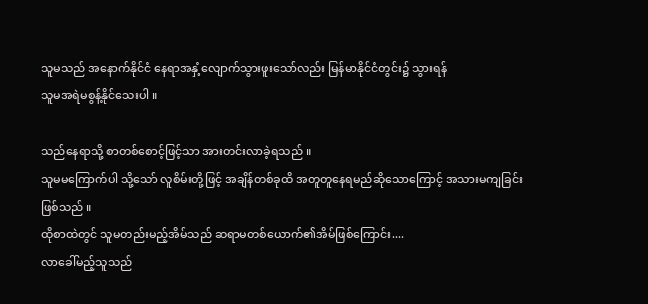သူမသည် အနောက်နိုင်ငံ နေရာအနှံ့လျောက်သွားဖူးသော်လည်း မြန်မာနိုင်ငံတွင်း၌ သွားရန်
သူမအရဲမစွန့်နိုင်သေးပါ ။

သည်နေရာသို့ စာတစ်စောင့်ဖြင့်သာ အားတင်းလာခဲ့ရသည် ။
သူမမကြောက်ပါ သို့သော် လူစိမ်းတို့ဖြင့် အချိန်တစ်ခုထိ အတူတူနေရမည်ဆိုသောကြောင့် အသားမကျခြင်းဖြစ်သည် ။
ထိုစာထဲတွင် သူမတည်းမည့်အိမ်သည် ဆရာမတစ်ယောက်၏အိမ်ဖြစ်ကြောင်း....
လာခေါ်မည့်သူသည်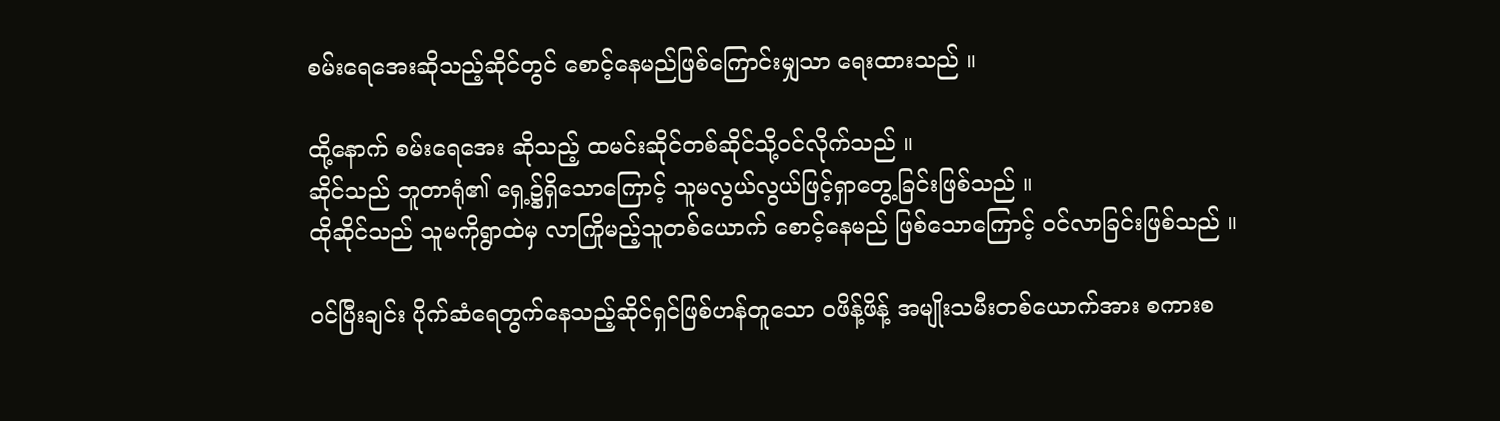စမ်းရေအေးဆိုသည့်ဆိုင်‌တွင် စောင့်နေမည်ဖြစ်ကြောင်းမျှသာ ရေးထားသည် ။

ထို့နောက် စမ်း‌ရေအေး ဆိုသည့် ထမင်းဆိုင်တစ်ဆိုင်သို့ဝင်လိုက်သည် ။
ဆိုင်သည် ဘူတာရုံ၏ ရှေ့၌ရှိသောကြောင့် သူမလွယ်လွယ်ဖြင့်ရှာတွေ့ခြင်းဖြစ်သည် ။
ထိုဆိုင်သည် သူမကိုရွာထဲမှ လာကြိုမည့်သူတစ်ယောက် စောင့်နေမည် ဖြစ်သောကြောင့် ဝင်လာခြင်းဖြစ်သည် ။

ဝင်ပြီးချင်း ပိုက်ဆံရေတွက်နေသည့်ဆိုင်ရှင်ဖြစ်ဟန်တူသော ဝဖိန့်ဖိန့် အမျိုးသမီးတစ်ယောက်အား စကားစ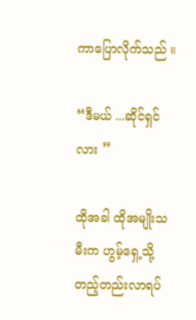ကာပြောလိုက်သည် ။

“ဒီမယ် ...ဆိုင်ရှင်လား ”

ထိုအခါ ထိုအမျိုးသမီးက ဟွမ့်ရှေ့သို့တည့်တည်းလာရပ်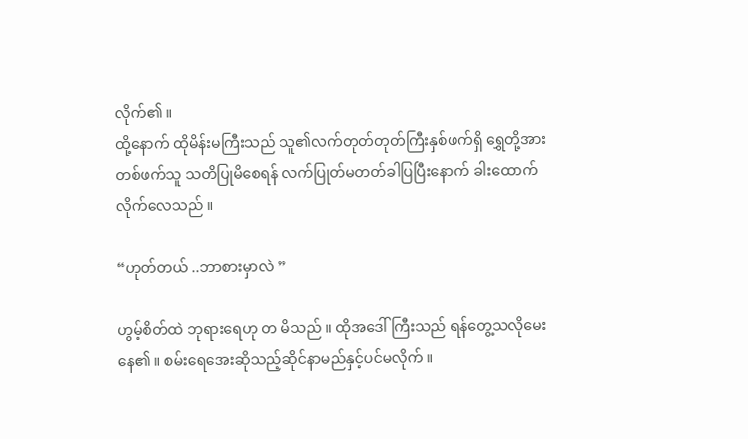လိုက်၏ ။
ထို့နောက် ထိုမိန်းမကြီးသည် သူ၏လက်တုတ်တုတ်ကြီးနှစ်ဖက်ရှိ ရွှေတို့အား တစ်ဖက်သူ သတိပြုမိစေရန် လက်ပြုတ်မတတ်ခါပြပြီးနောက် ခါးထောက်လိုက်လေသည် ။

“ဟုတ်တယ် ..ဘာစားမှာလဲ ”

ဟွမ့်စိတ်ထဲ ဘုရားရေဟု တ မိသည် ။ ထိုအဒေါ်ကြီးသည် ရန်တွေ့သလိုမေးနေ၏ ။ စမ်းရေအေးဆိုသည့်ဆိုင်နာမည်နှင့်ပင်မလိုက် ။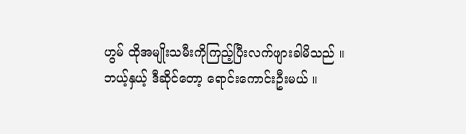ဟွမ် ထိုအမျိုးသမီးကိုကြည့်ပြီးလက်ဖျားခါမိသည် ။
ဘယ့်နှယ့် ဒီဆိုင်တော့ ရောင်းကောင်းဦးမယ် ။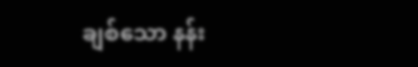ချစ်သော နန်း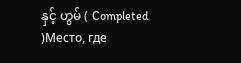နှင့် ဟွမ် ( Completed )Место, где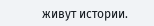живут истории.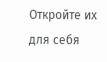Откройте их для себя